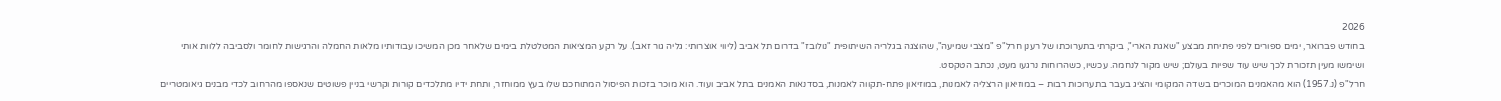2026
בחודש פברואר, ימים ספורים לפני פתיחת מבצע "שאגת הארי", ביקרתי בתערוכתו של רענן חרל"פ "מצבי שמיעה", שהוצגה בגלריה השיתופית "נולובז" בדרום תל אביב (ליווי אוצרותי: גליה גור זאב). על רקע המציאות המטלטלת בימים שלאחר מכן המשיכו עבודותיו מלאות החמלה והרגישות לחומר ולסביבה ללוות אותי ושימשו מעין תזכורת לכך שיש עוד שפיות בעולם; שיש מקור לנחמה. עכשיו, כשהרוחות נרגעו מעט, נכתב הטקסט.
חרל"פ (נ.1957) הוא מהאמנים המוכרים בשדה המקומי והציג בעבר בתערוכות רבות – במוזיאון הרצליה לאמנות, במוזיאון פתח-תקווה לאמנות, בסדנאות האמנים בתל אביב ועוד. הוא מוכר בזכות הפיסול המתוחכם שלו בעץ ממוחזר, ותחת ידיו מתלכדים קורות וקרשי בניין פשוטים שנאספו מהרחוב לכדי מבנים גיאומטריים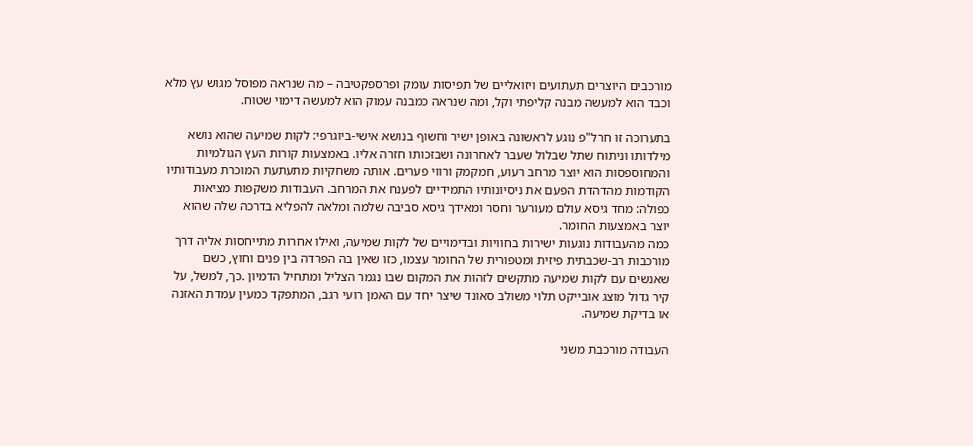מורכבים היוצרים תעתועים ויזואליים של תפיסות עומק ופרספקטיבה – מה שנראה מפוסל מגוש עץ מלא וכבד הוא למעשה מבנה קליפתי וקל, ומה שנראה כמבנה עמוק הוא למעשה דימוי שטוח.

בתערוכה זו חרל"פ נוגע לראשונה באופן ישיר וחשוף בנושא אישי-ביוגרפי: לקות שמיעה שהוא נושא מילדותו וניתוח שתל שבלול שעבר לאחרונה ושבזכותו חזרה אליו. באמצעות קורות העץ הגולמיות והמחוספסות הוא יוצר מרחב רעוע, חמקמק ורווי פערים. אותה משחקיות מתעתעת המוכרת מעבודותיו הקודמות מהדהדת הפעם את ניסיונותיו התמידיים לפענח את המרחב. העבודות משקפות מציאות כפולה: מחד גיסא עולם מעורער וחסר ומאידך גיסא סביבה שלמה ומלאה להפליא בדרכה שלה שהוא יוצר באמצעות החומר.
כמה מהעבודות נוגעות ישירות בחוויות ובדימויים של לקות שמיעה, ואילו אחרות מתייחסות אליה דרך מורכבות רב-שכבתית פיזית ומטפורית של החומר עצמו, כזו שאין בה הפרדה בין פנים וחוץ, כשם שאנשים עם לקות שמיעה מתקשים לזהות את המקום שבו נגמר הצליל ומתחיל הדמיון .כך, למשל, על קיר גדול מוצג אובייקט תלוי משולב סאונד שיצר יחד עם האמן רועי רגב, המתפקד כמעין עמדת האזנה או בדיקת שמיעה.

העבודה מורכבת משני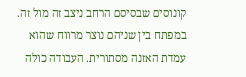קונוסים שבסיסם הרחב ניצב זה מול זה. במפתח בין שניהם נוצר מרווח שהוא עמדת האזנה מסתורית. העבודה כולה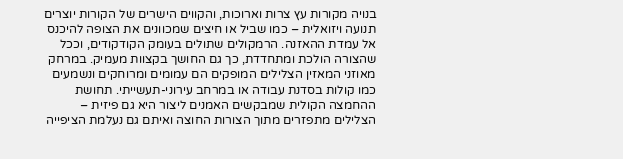בנויה מקורות עץ צרות וארוכות, והקווים הישרים של הקורות יוצרים תנועה ויזואלית – כמו שביל או חיצים שמכוונים את הצופה להיכנס אל עמדת ההאזנה. הרמקולים שתולים בעומק הקודקודים, וככל שהצורה הולכת ומתחדדת, כך גם החושך בקצוות מעמיק. במרחק מאוזני המאזין הצלילים המופקים הם עמומים ומרוחקים ונשמעים כמו קולות בסדנת עבודה או במרחב עירוני-תעשייתי. תחושת ההחמצה הקולית שמבקשים האמנים ליצור היא גם פיזית – הצלילים מתפזרים מתוך הצורות החוצה ואיתם גם נעלמת הציפייה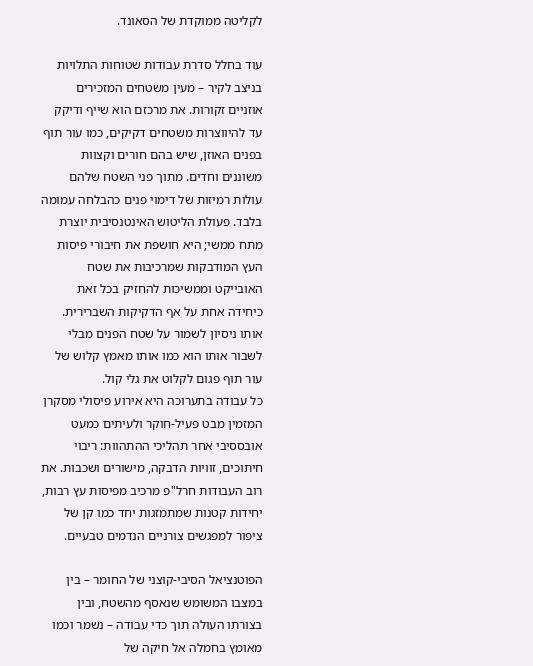לקליטה ממוקדת של הסאונד.

עוד בחלל סדרת עבודות שטוחות התלויות בניצב לקיר – מעין משטחים המזכירים אוזניים זקורות. את מרכזם הוא שייף ודיקק עד להיווצרות משטחים דקיקים, כמו עור תוף בפנים האוזן, שיש בהם חורים וקצוות משוננים וחדים. מתוך פני השטח שלהם עולות רמיזות של דימוי פנים כהבלחה עמומה בלבד. פעולת הליטוש האינטנסיבית יוצרת מתח ממשי; היא חושפת את חיבורי פיסות העץ המודבקות שמרכיבות את שטח האובייקט וממשיכות להחזיק בכל זאת כיחידה אחת על אף הדקיקות השברירית. אותו ניסיון לשמור על שטח הפנים מבלי לשבור אותו הוא כמו אותו מאמץ קלוש של עור תוף פגום לקלוט את גלי קול.
כל עבודה בתערוכה היא אירוע פיסולי מסקרן המזמין מבט פעיל-חוקר ולעיתים כמעט אובססיבי אחר תהליכי ההתהוות: ריבוי חיתוכים, זוויות הדבקה, מישורים ושכבות. את רוב העבודות חרל"פ מרכיב מפיסות עץ רבות, יחידות קטנות שמתמזגות יחד כמו קן של ציפור למפגשים צורניים הנדמים טבעיים.

הפוטנציאל הסיבי-קוצני של החומר – בין במצבו המשומש שנאסף מהשטח, ובין בצורתו העולה תוך כדי עבודה – נשמר וכמו מאומץ בחמלה אל חיקה של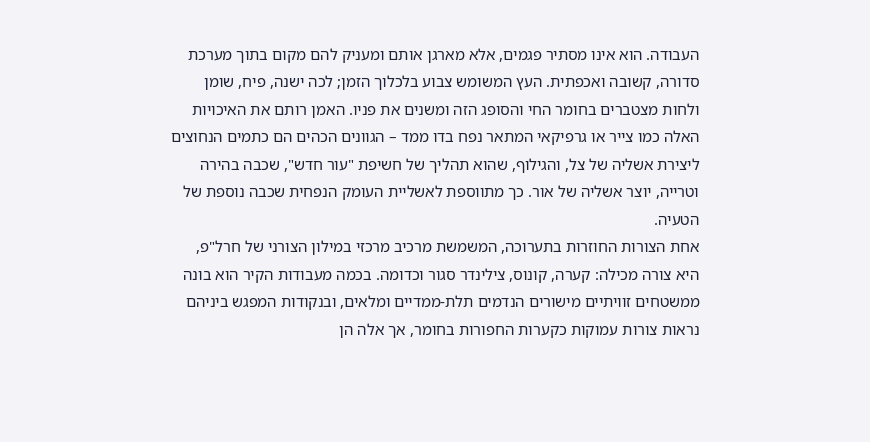העבודה. הוא אינו מסתיר פגמים, אלא מארגן אותם ומעניק להם מקום בתוך מערכת סדורה, קשובה ואכפתית. העץ המשומש צבוע בלכלוך הזמן; לכה ישנה, פיח, שומן ולחות מצטברים בחומר החי והסופג הזה ומשנים את פניו. האמן רותם את האיכויות האלה כמו צייר או גרפיקאי המתאר נפח בדו ממד – הגוונים הכהים הם כתמים הנחוצים ליצירת אשליה של צל, והגילוף, שהוא תהליך של חשיפת "עור חדש", שכבה בהירה וטרייה, יוצר אשליה של אור. כך מתווספת לאשליית העומק הנפחית שכבה נוספת של הטעיה.
אחת הצורות החוזרות בתערוכה, המשמשת מרכיב מרכזי במילון הצורני של חרל"פ, היא צורה מכילה: קערה, קונוס, צילינדר סגור וכדומה. בכמה מעבודות הקיר הוא בונה ממשטחים זוויתיים מישורים הנדמים תלת-ממדיים ומלאים, ובנקודות המפגש ביניהם נראות צורות עמוקות כקערות החפורות בחומר, אך אלה הן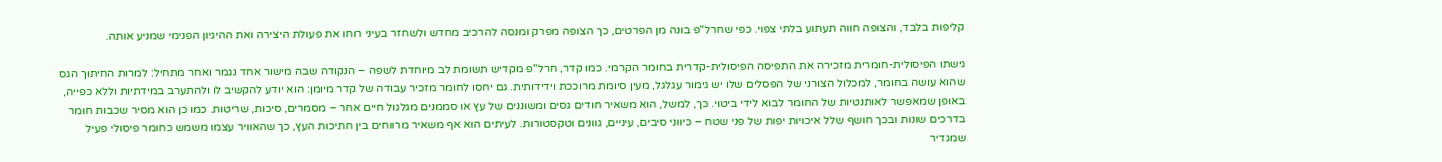קליפות בלבד, והצופה חווה תעתוע בלתי צפוי. כפי שחרל"פ בונה מן הפרטים, כך הצופה מפרק ומנסה להרכיב מחדש ולשחזר בעיני רוחו את פעולת היצירה ואת ההיגיון הפנימי שמניע אותה.

גישתו הפיסולית-חומרית מזכירה את התפיסה הפיסולית-קדרית בחומר הקרמי. כמו קדר, חרל"פ מקדיש תשומת לב מיוחדת לשפה – הנקודה שבה מישור אחד נגמר ואחר מתחיל: למרות החיתוך הגס שהוא עושה בחומר, למכלול הצורני של הפסלים שלו יש גימור עגלגל, מעין סיומת מרוככת וידידותית. גם יחסו לחומר מזכיר עבודה של קדר מיומן: הוא יודע להקשיב לו ולהתערב במידתיות וללא כפייה, באופן שמאפשר לאותנטיות של החומר לבוא לידי ביטוי. כך, למשל, הוא משאיר חודים גסים ומשוננים של עץ או סממנים מגלגול חיים אחר – מסמרים, סיכות, שריטות. כמו כן הוא מסיר שכבות חומר בדרכים שונות ובכך חושף שלל איכויות יפות של פני שטח – כיווני סיבים, עיניים, גוונים וטקסטורות. לעיתים הוא אף משאיר מרווחים בין חתיכות העץ, כך שהאוויר עצמו משמש כחומר פיסולי פעיל שמגדיר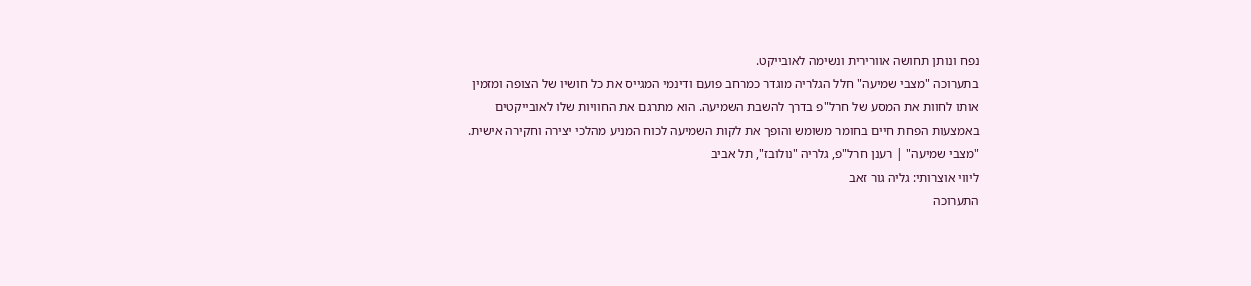נפח ונותן תחושה אוורירית ונשימה לאובייקט.
בתערוכה "מצבי שמיעה" חלל הגלריה מוגדר כמרחב פועם ודינמי המגייס את כל חושיו של הצופה ומזמין אותו לחוות את המסע של חרל"פ בדרך להשבת השמיעה. הוא מתרגם את החוויות שלו לאובייקטים באמצעות הפחת חיים בחומר משומש והופך את לקות השמיעה לכוח המניע מהלכי יצירה וחקירה אישית.
"מצבי שמיעה" | רענן חרל"פ, גלריה "נולובז", תל אביב
ליווי אוצרותי: גליה גור זאב
התערוכה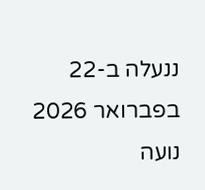ננעלה ב-22 בפברואר 2026
נועה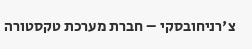צ'רניחובסקי – חברת מערכת טקסטורה